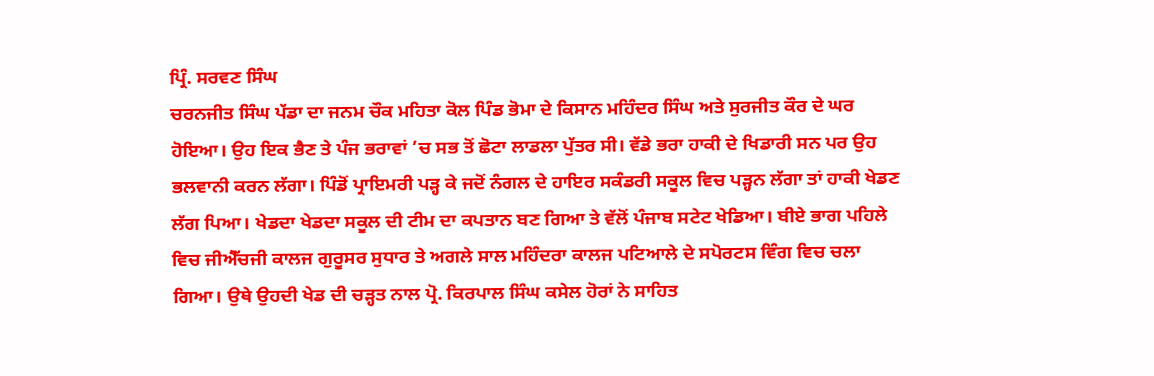ਪ੍ਰਿੰ. ਸਰਵਣ ਸਿੰਘ
ਚਰਨਜੀਤ ਸਿੰਘ ਪੱਡਾ ਦਾ ਜਨਮ ਚੌਕ ਮਹਿਤਾ ਕੋਲ ਪਿੰਡ ਭੋਮਾ ਦੇ ਕਿਸਾਨ ਮਹਿੰਦਰ ਸਿੰਘ ਅਤੇ ਸੁਰਜੀਤ ਕੌਰ ਦੇ ਘਰ ਹੋਇਆ। ਉਹ ਇਕ ਭੈਣ ਤੇ ਪੰਜ ਭਰਾਵਾਂ ’ਚ ਸਭ ਤੋਂ ਛੋਟਾ ਲਾਡਲਾ ਪੁੱਤਰ ਸੀ। ਵੱਡੇ ਭਰਾ ਹਾਕੀ ਦੇ ਖਿਡਾਰੀ ਸਨ ਪਰ ਉਹ ਭਲਵਾਨੀ ਕਰਨ ਲੱਗਾ। ਪਿੰਡੋਂ ਪ੍ਰਾਇਮਰੀ ਪੜ੍ਹ ਕੇ ਜਦੋਂ ਨੰਗਲ ਦੇ ਹਾਇਰ ਸਕੰਡਰੀ ਸਕੂਲ ਵਿਚ ਪੜ੍ਹਨ ਲੱਗਾ ਤਾਂ ਹਾਕੀ ਖੇਡਣ ਲੱਗ ਪਿਆ। ਖੇਡਦਾ ਖੇਡਦਾ ਸਕੂਲ ਦੀ ਟੀਮ ਦਾ ਕਪਤਾਨ ਬਣ ਗਿਆ ਤੇ ਵੱਲੋਂ ਪੰਜਾਬ ਸਟੇਟ ਖੇਡਿਆ। ਬੀਏ ਭਾਗ ਪਹਿਲੇ ਵਿਚ ਜੀਐੱਚਜੀ ਕਾਲਜ ਗੁਰੂਸਰ ਸੁਧਾਰ ਤੇ ਅਗਲੇ ਸਾਲ ਮਹਿੰਦਰਾ ਕਾਲਜ ਪਟਿਆਲੇ ਦੇ ਸਪੋਰਟਸ ਵਿੰਗ ਵਿਚ ਚਲਾ ਗਿਆ। ਉਥੇ ਉਹਦੀ ਖੇਡ ਦੀ ਚੜ੍ਹਤ ਨਾਲ ਪ੍ਰੋ. ਕਿਰਪਾਲ ਸਿੰਘ ਕਸੇਲ ਹੋਰਾਂ ਨੇ ਸਾਹਿਤ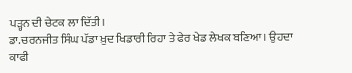ਪੜ੍ਹਨ ਦੀ ਚੇਟਕ ਲਾ ਦਿੱਤੀ।
ਡਾ.ਚਰਨਜੀਤ ਸਿੰਘ ਪੱਡਾ ਖ਼ੁਦ ਖਿਡਾਰੀ ਰਿਹਾ ਤੇ ਫੇਰ ਖੇਡ ਲੇਖਕ ਬਣਿਆ। ਉਹਦਾ ਕਾਫੀ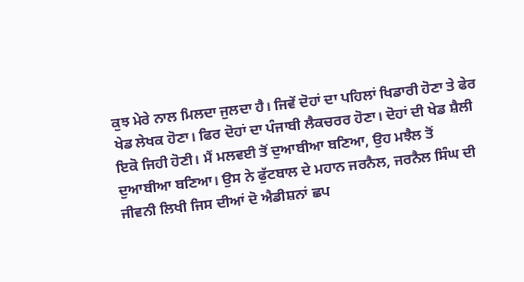ਕੁਝ ਮੇਰੇ ਨਾਲ ਮਿਲਦਾ ਜੁਲਦਾ ਹੈ। ਜਿਵੇਂ ਦੋਹਾਂ ਦਾ ਪਹਿਲਾਂ ਖਿਡਾਰੀ ਹੋਣਾ ਤੇ ਫੇਰ ਖੇਡ ਲੇਖਕ ਹੋਣਾ। ਫਿਰ ਦੋਹਾਂ ਦਾ ਪੰਜਾਬੀ ਲੈਕਚਰਰ ਹੋਣਾ। ਦੋਹਾਂ ਦੀ ਖੇਡ ਸ਼ੈਲੀ ਇਕੋ ਜਿਹੀ ਹੋਣੀ। ਮੈਂ ਮਲਵਈ ਤੋਂ ਦੁਆਬੀਆ ਬਣਿਆ, ਉਹ ਮਝੈਲ ਤੋਂ ਦੁਆਬੀਆ ਬਣਿਆ। ਉਸ ਨੇ ਫੁੱਟਬਾਲ ਦੇ ਮਹਾਨ ਜਰਨੈਲ, ਜਰਨੈਲ ਸਿੰਘ ਦੀ ਜੀਵਨੀ ਲਿਖੀ ਜਿਸ ਦੀਆਂ ਦੋ ਐਡੀਸ਼ਨਾਂ ਛਪ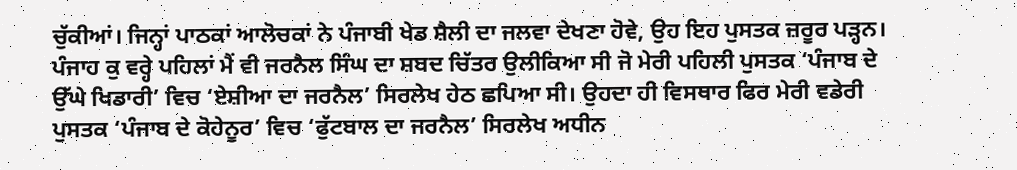ਚੁੱਕੀਆਂ। ਜਿਨ੍ਹਾਂ ਪਾਠਕਾਂ ਆਲੋਚਕਾਂ ਨੇ ਪੰਜਾਬੀ ਖੇਡ ਸ਼ੈਲੀ ਦਾ ਜਲਵਾ ਦੇਖਣਾ ਹੋਵੇ, ਉਹ ਇਹ ਪੁਸਤਕ ਜ਼ਰੂਰ ਪੜ੍ਹਨ। ਪੰਜਾਹ ਕੁ ਵਰ੍ਹੇ ਪਹਿਲਾਂ ਮੈਂ ਵੀ ਜਰਨੈਲ ਸਿੰਘ ਦਾ ਸ਼ਬਦ ਚਿੱਤਰ ਉਲੀਕਿਆ ਸੀ ਜੋ ਮੇਰੀ ਪਹਿਲੀ ਪੁਸਤਕ ‘ਪੰਜਾਬ ਦੇ ਉੱਘੇ ਖਿਡਾਰੀ’ ਵਿਚ ‘ਏਸ਼ੀਆ ਦਾ ਜਰਨੈਲ’ ਸਿਰਲੇਖ ਹੇਠ ਛਪਿਆ ਸੀ। ਉਹਦਾ ਹੀ ਵਿਸਥਾਰ ਫਿਰ ਮੇਰੀ ਵਡੇਰੀ ਪੁਸਤਕ ‘ਪੰਜਾਬ ਦੇ ਕੋਹੇਨੂਰ’ ਵਿਚ ‘ਫੁੱਟਬਾਲ ਦਾ ਜਰਨੈਲ’ ਸਿਰਲੇਖ ਅਧੀਨ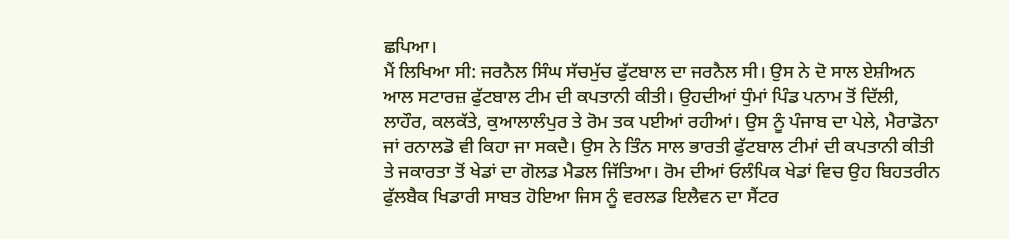ਛਪਿਆ।
ਮੈਂ ਲਿਖਿਆ ਸੀ: ਜਰਨੈਲ ਸਿੰਘ ਸੱਚਮੁੱਚ ਫੁੱਟਬਾਲ ਦਾ ਜਰਨੈਲ ਸੀ। ਉਸ ਨੇ ਦੋ ਸਾਲ ਏਸ਼ੀਅਨ ਆਲ ਸਟਾਰਜ਼ ਫੁੱਟਬਾਲ ਟੀਮ ਦੀ ਕਪਤਾਨੀ ਕੀਤੀ। ਉਹਦੀਆਂ ਧੁੰਮਾਂ ਪਿੰਡ ਪਨਾਮ ਤੋਂ ਦਿੱਲੀ, ਲਾਹੌਰ, ਕਲਕੱਤੇ, ਕੁਆਲਾਲੰਪੁਰ ਤੇ ਰੋਮ ਤਕ ਪਈਆਂ ਰਹੀਆਂ। ਉਸ ਨੂੰ ਪੰਜਾਬ ਦਾ ਪੇਲੇ, ਮੈਰਾਡੋਨਾ ਜਾਂ ਰਨਾਲਡੋ ਵੀ ਕਿਹਾ ਜਾ ਸਕਦੈ। ਉਸ ਨੇ ਤਿੰਨ ਸਾਲ ਭਾਰਤੀ ਫੁੱਟਬਾਲ ਟੀਮਾਂ ਦੀ ਕਪਤਾਨੀ ਕੀਤੀ ਤੇ ਜਕਾਰਤਾ ਤੋਂ ਖੇਡਾਂ ਦਾ ਗੋਲਡ ਮੈਡਲ ਜਿੱਤਿਆ। ਰੋਮ ਦੀਆਂ ਓਲੰਪਿਕ ਖੇਡਾਂ ਵਿਚ ਉਹ ਬਿਹਤਰੀਨ ਫੁੱਲਬੈਕ ਖਿਡਾਰੀ ਸਾਬਤ ਹੋਇਆ ਜਿਸ ਨੂੰ ਵਰਲਡ ਇਲੈਵਨ ਦਾ ਸੈਂਟਰ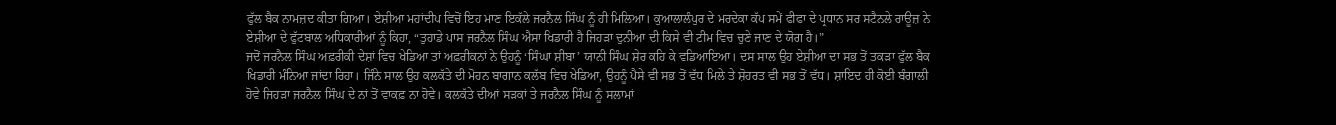ਫੁੱਲ ਬੈਕ ਨਾਮਜ਼ਦ ਕੀਤਾ ਗਿਆ। ਏਸ਼ੀਆ ਮਹਾਂਦੀਪ ਵਿਚੋਂ ਇਹ ਮਾਣ ਇਕੱਲੇ ਜਰਨੈਲ ਸਿੰਘ ਨੂੰ ਹੀ ਮਿਲਿਆ। ਕੁਆਲਾਲੰਪੁਰ ਦੇ ਮਰਦੇਕਾ ਕੱਪ ਸਮੇਂ ਫੀਫਾ ਦੇ ਪ੍ਰਧਾਨ ਸਰ ਸਟੈਨਲੇ ਰਾਊਜ਼ ਨੇ ਏਸ਼ੀਆ ਦੇ ਫੁੱਟਬਾਲ ਅਧਿਕਾਰੀਆਂ ਨੂੰ ਕਿਹਾ, “ਤੁਹਾਡੇ ਪਾਸ ਜਰਨੈਲ ਸਿੰਘ ਐਸਾ ਖਿਡਾਰੀ ਹੈ ਜਿਹੜਾ ਦੁਨੀਆ ਦੀ ਕਿਸੇ ਵੀ ਟੀਮ ਵਿਚ ਚੁਣੇ ਜਾਣ ਦੇ ਯੋਗ ਹੈ।”
ਜਦੋਂ ਜਰਨੈਲ ਸਿੰਘ ਅਫ਼ਰੀਕੀ ਦੇਸ਼ਾਂ ਵਿਚ ਖੇਡਿਆ ਤਾਂ ਅਫ਼ਰੀਕਨਾਂ ਨੇ ਉਹਨੂੰ ‘ਸਿੰਘਾ ਸ਼ੀਬਾ’ ਯਾਨੀ ਸਿੰਘ ਸ਼ੇਰ ਕਹਿ ਕੇ ਵਡਿਆਇਆ। ਦਸ ਸਾਲ ਉਹ ਏਸ਼ੀਆ ਦਾ ਸਭ ਤੋਂ ਤਕੜਾ ਫੁੱਲ ਬੈਕ ਖਿਡਾਰੀ ਮੰਨਿਆ ਜਾਂਦਾ ਰਿਹਾ। ਜਿੰਨੇ ਸਾਲ ਉਹ ਕਲਕੱਤੇ ਦੀ ਮੋਹਨ ਬਾਗਾਨ ਕਲੱਬ ਵਿਚ ਖੇਡਿਆ, ਉਹਨੂੰ ਪੈਸੇ ਵੀ ਸਭ ਤੋਂ ਵੱਧ ਮਿਲੇ ਤੇ ਸ਼ੋਹਰਤ ਵੀ ਸਭ ਤੋਂ ਵੱਧ। ਸ਼ਾਇਦ ਹੀ ਕੋਈ ਬੰਗਾਲੀ ਹੋਵੇ ਜਿਹੜਾ ਜਰਨੈਲ ਸਿੰਘ ਦੇ ਨਾਂ ਤੋਂ ਵਾਕਫ਼ ਨਾ ਹੋਵੇ। ਕਲਕੱਤੇ ਦੀਆਂ ਸੜਕਾਂ ਤੇ ਜਰਨੈਲ ਸਿੰਘ ਨੂੰ ਸਲਾਮਾਂ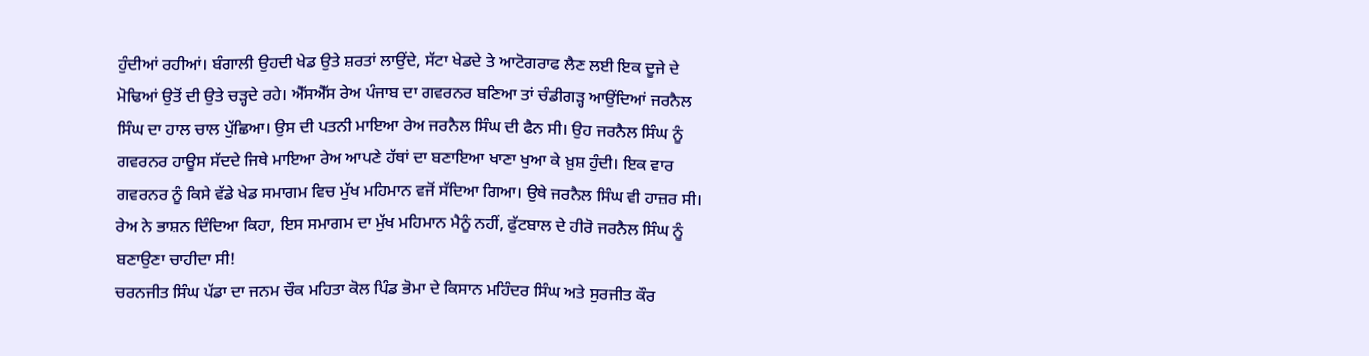ਹੁੰਦੀਆਂ ਰਹੀਆਂ। ਬੰਗਾਲੀ ਉਹਦੀ ਖੇਡ ਉਤੇ ਸ਼ਰਤਾਂ ਲਾਉਂਦੇ, ਸੱਟਾ ਖੇਡਦੇ ਤੇ ਆਟੋਗਰਾਫ ਲੈਣ ਲਈ ਇਕ ਦੂਜੇ ਦੇ ਮੋਢਿਆਂ ਉਤੋਂ ਦੀ ਉਤੇ ਚੜ੍ਹਦੇ ਰਹੇ। ਐੱਸਐੱਸ ਰੇਅ ਪੰਜਾਬ ਦਾ ਗਵਰਨਰ ਬਣਿਆ ਤਾਂ ਚੰਡੀਗੜ੍ਹ ਆਉਂਦਿਆਂ ਜਰਨੈਲ ਸਿੰਘ ਦਾ ਹਾਲ ਚਾਲ ਪੁੱਛਿਆ। ਉਸ ਦੀ ਪਤਨੀ ਮਾਇਆ ਰੇਅ ਜਰਨੈਲ ਸਿੰਘ ਦੀ ਫੈਨ ਸੀ। ਉਹ ਜਰਨੈਲ ਸਿੰਘ ਨੂੰ ਗਵਰਨਰ ਹਾਊਸ ਸੱਦਦੇ ਜਿਥੇ ਮਾਇਆ ਰੇਅ ਆਪਣੇ ਹੱਥਾਂ ਦਾ ਬਣਾਇਆ ਖਾਣਾ ਖੁਆ ਕੇ ਖ਼ੁਸ਼ ਹੁੰਦੀ। ਇਕ ਵਾਰ ਗਵਰਨਰ ਨੂੰ ਕਿਸੇ ਵੱਡੇ ਖੇਡ ਸਮਾਗਮ ਵਿਚ ਮੁੱਖ ਮਹਿਮਾਨ ਵਜੋਂ ਸੱਦਿਆ ਗਿਆ। ਉਥੇ ਜਰਨੈਲ ਸਿੰਘ ਵੀ ਹਾਜ਼ਰ ਸੀ। ਰੇਅ ਨੇ ਭਾਸ਼ਨ ਦਿੰਦਿਆ ਕਿਹਾ, ਇਸ ਸਮਾਗਮ ਦਾ ਮੁੱਖ ਮਹਿਮਾਨ ਮੈਨੂੰ ਨਹੀਂ, ਫੁੱਟਬਾਲ ਦੇ ਹੀਰੋ ਜਰਨੈਲ ਸਿੰਘ ਨੂੰ ਬਣਾਉਣਾ ਚਾਹੀਦਾ ਸੀ!
ਚਰਨਜੀਤ ਸਿੰਘ ਪੱਡਾ ਦਾ ਜਨਮ ਚੌਕ ਮਹਿਤਾ ਕੋਲ ਪਿੰਡ ਭੋਮਾ ਦੇ ਕਿਸਾਨ ਮਹਿੰਦਰ ਸਿੰਘ ਅਤੇ ਸੁਰਜੀਤ ਕੌਰ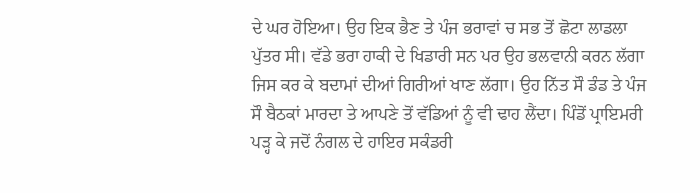ਦੇ ਘਰ ਹੋਇਆ। ਉਹ ਇਕ ਭੈਣ ਤੇ ਪੰਜ ਭਰਾਵਾਂ ਚ ਸਭ ਤੋਂ ਛੋਟਾ ਲਾਡਲਾ ਪੁੱਤਰ ਸੀ। ਵੱਡੇ ਭਰਾ ਹਾਕੀ ਦੇ ਖਿਡਾਰੀ ਸਨ ਪਰ ਉਹ ਭਲਵਾਨੀ ਕਰਨ ਲੱਗਾ ਜਿਸ ਕਰ ਕੇ ਬਦਾਮਾਂ ਦੀਆਂ ਗਿਰੀਆਂ ਖਾਣ ਲੱਗਾ। ਉਹ ਨਿੱਤ ਸੌ ਡੰਡ ਤੇ ਪੰਜ ਸੌ ਬੈਠਕਾਂ ਮਾਰਦਾ ਤੇ ਆਪਣੇ ਤੋਂ ਵੱਡਿਆਂ ਨੂੰ ਵੀ ਢਾਹ ਲੈਂਦਾ। ਪਿੰਡੋਂ ਪ੍ਰਾਇਮਰੀ ਪੜ੍ਹ ਕੇ ਜਦੋਂ ਨੰਗਲ ਦੇ ਹਾਇਰ ਸਕੰਡਰੀ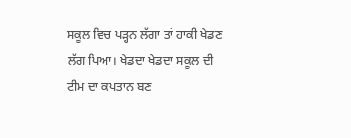ਸਕੂਲ ਵਿਚ ਪੜ੍ਹਨ ਲੱਗਾ ਤਾਂ ਹਾਕੀ ਖੇਡਣ ਲੱਗ ਪਿਆ। ਖੇਡਦਾ ਖੇਡਦਾ ਸਕੂਲ ਦੀ ਟੀਮ ਦਾ ਕਪਤਾਨ ਬਣ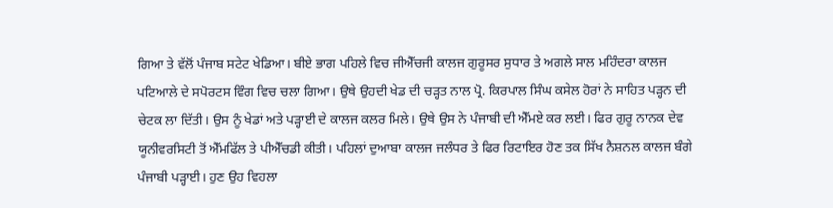ਗਿਆ ਤੇ ਵੱਲੋਂ ਪੰਜਾਬ ਸਟੇਟ ਖੇਡਿਆ। ਬੀਏ ਭਾਗ ਪਹਿਲੇ ਵਿਚ ਜੀਐੱਚਜੀ ਕਾਲਜ ਗੁਰੂਸਰ ਸੁਧਾਰ ਤੇ ਅਗਲੇ ਸਾਲ ਮਹਿੰਦਰਾ ਕਾਲਜ ਪਟਿਆਲੇ ਦੇ ਸਪੋਰਟਸ ਵਿੰਗ ਵਿਚ ਚਲਾ ਗਿਆ। ਉਥੇ ਉਹਦੀ ਖੇਡ ਦੀ ਚੜ੍ਹਤ ਨਾਲ ਪ੍ਰੋ. ਕਿਰਪਾਲ ਸਿੰਘ ਕਸੇਲ ਹੋਰਾਂ ਨੇ ਸਾਹਿਤ ਪੜ੍ਹਨ ਦੀ ਚੇਟਕ ਲਾ ਦਿੱਤੀ। ਉਸ ਨੂੰ ਖੇਡਾਂ ਅਤੇ ਪੜ੍ਹਾਈ ਦੇ ਕਾਲਜ ਕਲਰ ਮਿਲੇ। ਉਥੇ ਉਸ ਨੇ ਪੰਜਾਬੀ ਦੀ ਐੱਮਏ ਕਰ ਲਈ। ਫਿਰ ਗੁਰੂ ਨਾਨਕ ਦੇਵ ਯੂਨੀਵਰਸਿਟੀ ਤੋਂ ਐੱਮਫਿੱਲ ਤੇ ਪੀਐੱਚਡੀ ਕੀਤੀ। ਪਹਿਲਾਂ ਦੁਆਬਾ ਕਾਲਜ ਜਲੰਧਰ ਤੇ ਫਿਰ ਰਿਟਾਇਰ ਹੋਣ ਤਕ ਸਿੱਖ ਨੈਸ਼ਨਲ ਕਾਲਜ ਬੰਗੇ ਪੰਜਾਬੀ ਪੜ੍ਹਾਈ। ਹੁਣ ਉਹ ਵਿਹਲਾ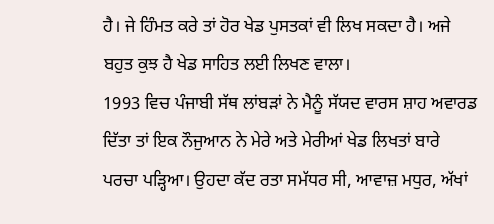ਹੈ। ਜੇ ਹਿੰਮਤ ਕਰੇ ਤਾਂ ਹੋਰ ਖੇਡ ਪੁਸਤਕਾਂ ਵੀ ਲਿਖ ਸਕਦਾ ਹੈ। ਅਜੇ ਬਹੁਤ ਕੁਝ ਹੈ ਖੇਡ ਸਾਹਿਤ ਲਈ ਲਿਖਣ ਵਾਲਾ।
1993 ਵਿਚ ਪੰਜਾਬੀ ਸੱਥ ਲਾਂਬੜਾਂ ਨੇ ਮੈਨੂੰ ਸੱਯਦ ਵਾਰਸ ਸ਼ਾਹ ਅਵਾਰਡ ਦਿੱਤਾ ਤਾਂ ਇਕ ਨੌਜੁਆਨ ਨੇ ਮੇਰੇ ਅਤੇ ਮੇਰੀਆਂ ਖੇਡ ਲਿਖਤਾਂ ਬਾਰੇ ਪਰਚਾ ਪੜ੍ਹਿਆ। ਉਹਦਾ ਕੱਦ ਰਤਾ ਸਮੱਧਰ ਸੀ, ਆਵਾਜ਼ ਮਧੁਰ, ਅੱਖਾਂ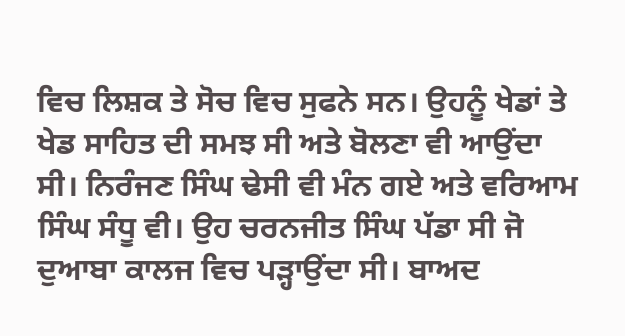ਵਿਚ ਲਿਸ਼ਕ ਤੇ ਸੋਚ ਵਿਚ ਸੁਫਨੇ ਸਨ। ਉਹਨੂੰ ਖੇਡਾਂ ਤੇ ਖੇਡ ਸਾਹਿਤ ਦੀ ਸਮਝ ਸੀ ਅਤੇ ਬੋਲਣਾ ਵੀ ਆਉਂਦਾ ਸੀ। ਨਿਰੰਜਣ ਸਿੰਘ ਢੇਸੀ ਵੀ ਮੰਨ ਗਏ ਅਤੇ ਵਰਿਆਮ ਸਿੰਘ ਸੰਧੂ ਵੀ। ਉਹ ਚਰਨਜੀਤ ਸਿੰਘ ਪੱਡਾ ਸੀ ਜੋ ਦੁਆਬਾ ਕਾਲਜ ਵਿਚ ਪੜ੍ਹਾਉਂਦਾ ਸੀ। ਬਾਅਦ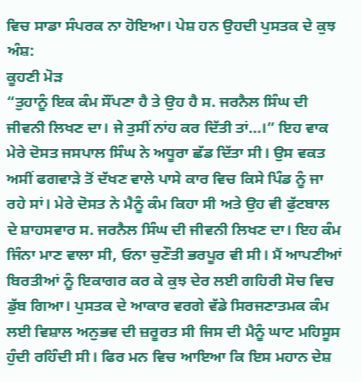ਵਿਚ ਸਾਡਾ ਸੰਪਰਕ ਨਾ ਹੋਇਆ। ਪੇਸ਼ ਹਨ ਉਹਦੀ ਪੁਸਤਕ ਦੇ ਕੁਝ ਅੰਸ਼:
ਕੂਹਣੀ ਮੋੜ
“ਤੁਹਾਨੂੰ ਇਕ ਕੰਮ ਸੌਂਪਣਾ ਹੈ ਤੇ ਉਹ ਹੈ ਸ. ਜਰਨੈਲ ਸਿੰਘ ਦੀ ਜੀਵਨੀ ਲਿਖਣ ਦਾ। ਜੇ ਤੁਸੀਂ ਨਾਂਹ ਕਰ ਦਿੱਤੀ ਤਾਂ…।” ਇਹ ਵਾਕ ਮੇਰੇ ਦੋਸਤ ਜਸਪਾਲ ਸਿੰਘ ਨੇ ਅਧੂਰਾ ਛੱਡ ਦਿੱਤਾ ਸੀ। ਉਸ ਵਕਤ ਅਸੀਂ ਫਗਵਾੜੇ ਤੋਂ ਦੱਖਣ ਵਾਲੇ ਪਾਸੇ ਕਾਰ ਵਿਚ ਕਿਸੇ ਪਿੰਡ ਨੂੰ ਜਾ ਰਹੇ ਸਾਂ। ਮੇਰੇ ਦੋਸਤ ਨੇ ਮੈਨੂੰ ਕੰਮ ਕਿਹਾ ਸੀ ਅਤੇ ਉਹ ਵੀ ਫੁੱਟਬਾਲ ਦੇ ਸ਼ਾਹਸਵਾਰ ਸ. ਜਰਨੈਲ ਸਿੰਘ ਦੀ ਜੀਵਨੀ ਲਿਖਣ ਦਾ। ਇਹ ਕੰਮ ਜਿੰਨਾ ਮਾਣ ਵਾਲਾ ਸੀ, ਓਨਾ ਚੁਣੌਤੀ ਭਰਪੂਰ ਵੀ ਸੀ। ਮੈਂ ਆਪਣੀਆਂ ਬਿਰਤੀਆਂ ਨੂੰ ਇਕਾਗਰ ਕਰ ਕੇ ਕੁਝ ਦੇਰ ਲਈ ਗਹਿਰੀ ਸੋਚ ਵਿਚ ਡੁੱਬ ਗਿਆ। ਪੁਸਤਕ ਦੇ ਆਕਾਰ ਵਰਗੇ ਵੱਡੇ ਸਿਰਜਣਾਤਮਕ ਕੰਮ ਲਈ ਵਿਸ਼ਾਲ ਅਨੁਭਵ ਦੀ ਜ਼ਰੂਰਤ ਸੀ ਜਿਸ ਦੀ ਮੈਨੂੰ ਘਾਟ ਮਹਿਸੂਸ ਹੁੰਦੀ ਰਹਿੰਦੀ ਸੀ। ਫਿਰ ਮਨ ਵਿਚ ਆਇਆ ਕਿ ਇਸ ਮਹਾਨ ਦੇਸ਼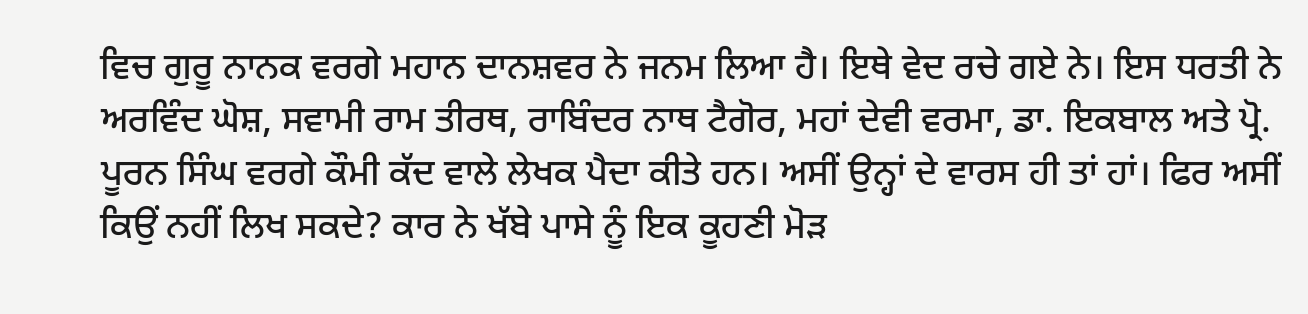ਵਿਚ ਗੁਰੂ ਨਾਨਕ ਵਰਗੇ ਮਹਾਨ ਦਾਨਸ਼ਵਰ ਨੇ ਜਨਮ ਲਿਆ ਹੈ। ਇਥੇ ਵੇਦ ਰਚੇ ਗਏ ਨੇ। ਇਸ ਧਰਤੀ ਨੇ ਅਰਵਿੰਦ ਘੋਸ਼, ਸਵਾਮੀ ਰਾਮ ਤੀਰਥ, ਰਾਬਿੰਦਰ ਨਾਥ ਟੈਗੋਰ, ਮਹਾਂ ਦੇਵੀ ਵਰਮਾ, ਡਾ. ਇਕਬਾਲ ਅਤੇ ਪ੍ਰੋ. ਪੂਰਨ ਸਿੰਘ ਵਰਗੇ ਕੌਮੀ ਕੱਦ ਵਾਲੇ ਲੇਖਕ ਪੈਦਾ ਕੀਤੇ ਹਨ। ਅਸੀਂ ਉਨ੍ਹਾਂ ਦੇ ਵਾਰਸ ਹੀ ਤਾਂ ਹਾਂ। ਫਿਰ ਅਸੀਂ ਕਿਉਂ ਨਹੀਂ ਲਿਖ ਸਕਦੇ? ਕਾਰ ਨੇ ਖੱਬੇ ਪਾਸੇ ਨੂੰ ਇਕ ਕੂਹਣੀ ਮੋੜ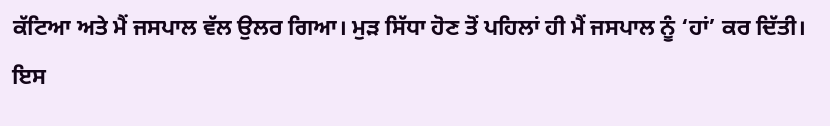ਕੱਟਿਆ ਅਤੇ ਮੈਂ ਜਸਪਾਲ ਵੱਲ ਉਲਰ ਗਿਆ। ਮੁੜ ਸਿੱਧਾ ਹੋਣ ਤੋਂ ਪਹਿਲਾਂ ਹੀ ਮੈਂ ਜਸਪਾਲ ਨੂੰ ‘ਹਾਂ’ ਕਰ ਦਿੱਤੀ। ਇਸ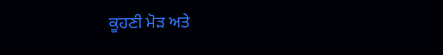ਕੂਹਣੀ ਮੋੜ ਅਤੇ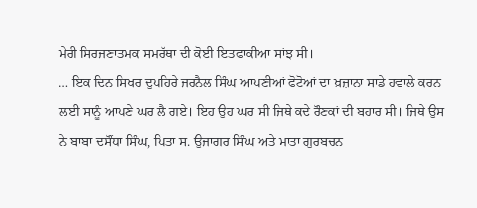ਮੇਰੀ ਸਿਰਜਣਾਤਮਕ ਸਮਰੱਥਾ ਦੀ ਕੋਈ ਇਤਫਾਕੀਆ ਸਾਂਝ ਸੀ।
… ਇਕ ਦਿਨ ਸਿਖਰ ਦੁਪਹਿਰੇ ਜਰਨੈਲ ਸਿੰਘ ਆਪਣੀਆਂ ਫੋਟੋਆਂ ਦਾ ਖ਼ਜ਼ਾਨਾ ਸਾਡੇ ਹਵਾਲੇ ਕਰਨ ਲਈ ਸਾਨੂੰ ਆਪਣੇ ਘਰ ਲੈ ਗਏ। ਇਹ ਉਹ ਘਰ ਸੀ ਜਿਥੇ ਕਦੇ ਰੌਣਕਾਂ ਦੀ ਬਹਾਰ ਸੀ। ਜਿਥੇ ਉਸ ਨੇ ਬਾਬਾ ਦਸੌਂਧਾ ਸਿੰਘ, ਪਿਤਾ ਸ. ਉਜਾਗਰ ਸਿੰਘ ਅਤੇ ਮਾਤਾ ਗੁਰਬਚਨ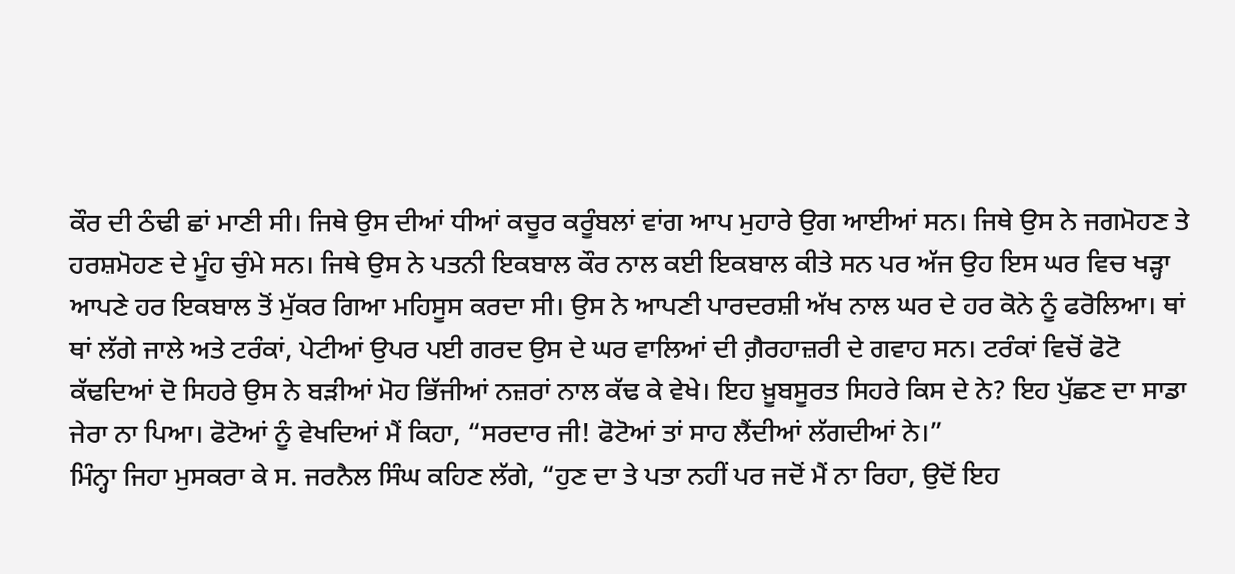ਕੌਰ ਦੀ ਠੰਢੀ ਛਾਂ ਮਾਣੀ ਸੀ। ਜਿਥੇ ਉਸ ਦੀਆਂ ਧੀਆਂ ਕਚੂਰ ਕਰੂੰਬਲਾਂ ਵਾਂਗ ਆਪ ਮੁਹਾਰੇ ਉਗ ਆਈਆਂ ਸਨ। ਜਿਥੇ ਉਸ ਨੇ ਜਗਮੋਹਣ ਤੇ ਹਰਸ਼ਮੋਹਣ ਦੇ ਮੂੰਹ ਚੁੰਮੇ ਸਨ। ਜਿਥੇ ਉਸ ਨੇ ਪਤਨੀ ਇਕਬਾਲ ਕੌਰ ਨਾਲ ਕਈ ਇਕਬਾਲ ਕੀਤੇ ਸਨ ਪਰ ਅੱਜ ਉਹ ਇਸ ਘਰ ਵਿਚ ਖੜ੍ਹਾ ਆਪਣੇ ਹਰ ਇਕਬਾਲ ਤੋਂ ਮੁੱਕਰ ਗਿਆ ਮਹਿਸੂਸ ਕਰਦਾ ਸੀ। ਉਸ ਨੇ ਆਪਣੀ ਪਾਰਦਰਸ਼ੀ ਅੱਖ ਨਾਲ ਘਰ ਦੇ ਹਰ ਕੋਨੇ ਨੂੰ ਫਰੋਲਿਆ। ਥਾਂ ਥਾਂ ਲੱਗੇ ਜਾਲੇ ਅਤੇ ਟਰੰਕਾਂ, ਪੇਟੀਆਂ ਉਪਰ ਪਈ ਗਰਦ ਉਸ ਦੇ ਘਰ ਵਾਲਿਆਂ ਦੀ ਗ਼ੈਰਹਾਜ਼ਰੀ ਦੇ ਗਵਾਹ ਸਨ। ਟਰੰਕਾਂ ਵਿਚੋਂ ਫੋਟੋ ਕੱਢਦਿਆਂ ਦੋ ਸਿਹਰੇ ਉਸ ਨੇ ਬੜੀਆਂ ਮੋਹ ਭਿੱਜੀਆਂ ਨਜ਼ਰਾਂ ਨਾਲ ਕੱਢ ਕੇ ਵੇਖੇ। ਇਹ ਖ਼ੂਬਸੂਰਤ ਸਿਹਰੇ ਕਿਸ ਦੇ ਨੇ? ਇਹ ਪੁੱਛਣ ਦਾ ਸਾਡਾ ਜੇਰਾ ਨਾ ਪਿਆ। ਫੋਟੋਆਂ ਨੂੰ ਵੇਖਦਿਆਂ ਮੈਂ ਕਿਹਾ, “ਸਰਦਾਰ ਜੀ! ਫੋਟੋਆਂ ਤਾਂ ਸਾਹ ਲੈਂਦੀਆਂ ਲੱਗਦੀਆਂ ਨੇ।”
ਮਿੰਨ੍ਹਾ ਜਿਹਾ ਮੁਸਕਰਾ ਕੇ ਸ. ਜਰਨੈਲ ਸਿੰਘ ਕਹਿਣ ਲੱਗੇ, “ਹੁਣ ਦਾ ਤੇ ਪਤਾ ਨਹੀਂ ਪਰ ਜਦੋਂ ਮੈਂ ਨਾ ਰਿਹਾ, ਉਦੋਂ ਇਹ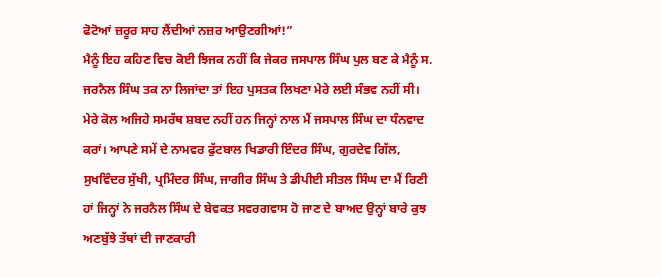ਫੋਟੋਆਂ ਜ਼ਰੂਰ ਸਾਹ ਲੈਂਦੀਆਂ ਨਜ਼ਰ ਆਉਣਗੀਆਂ!”
ਮੈਨੂੰ ਇਹ ਕਹਿਣ ਵਿਚ ਕੋਈ ਝਿਜਕ ਨਹੀਂ ਕਿ ਜੇਕਰ ਜਸਪਾਲ ਸਿੰਘ ਪੁਲ ਬਣ ਕੇ ਮੈਨੂੰ ਸ. ਜਰਨੈਲ ਸਿੰਘ ਤਕ ਨਾ ਲਿਜਾਂਦਾ ਤਾਂ ਇਹ ਪੁਸਤਕ ਲਿਖਣਾ ਮੇਰੇ ਲਈ ਸੰਭਵ ਨਹੀਂ ਸੀ। ਮੇਰੇ ਕੋਲ ਅਜਿਹੇ ਸਮਰੱਥ ਸ਼ਬਦ ਨਹੀਂ ਹਨ ਜਿਨ੍ਹਾਂ ਨਾਲ ਮੈਂ ਜਸਪਾਲ ਸਿੰਘ ਦਾ ਧੰਨਵਾਦ ਕਰਾਂ। ਆਪਣੇ ਸਮੇਂ ਦੇ ਨਾਮਵਰ ਫੁੱਟਬਾਲ ਖਿਡਾਰੀ ਇੰਦਰ ਸਿੰਘ, ਗੁਰਦੇਵ ਗਿੱਲ, ਸੁਖਵਿੰਦਰ ਸੁੱਖੀ, ਪ੍ਰਮਿੰਦਰ ਸਿੰਘ, ਜਾਗੀਰ ਸਿੰਘ ਤੇ ਡੀਪੀਈ ਸੀਤਲ ਸਿੰਘ ਦਾ ਮੈਂ ਰਿਣੀ ਹਾਂ ਜਿਨ੍ਹਾਂ ਨੇ ਜਰਨੈਲ ਸਿੰਘ ਦੇ ਬੇਵਕਤ ਸਵਰਗਵਾਸ ਹੋ ਜਾਣ ਦੇ ਬਾਅਦ ਉਨ੍ਹਾਂ ਬਾਰੇ ਕੁਝ ਅਣਬੁੱਝੇ ਤੱਥਾਂ ਦੀ ਜਾਣਕਾਰੀ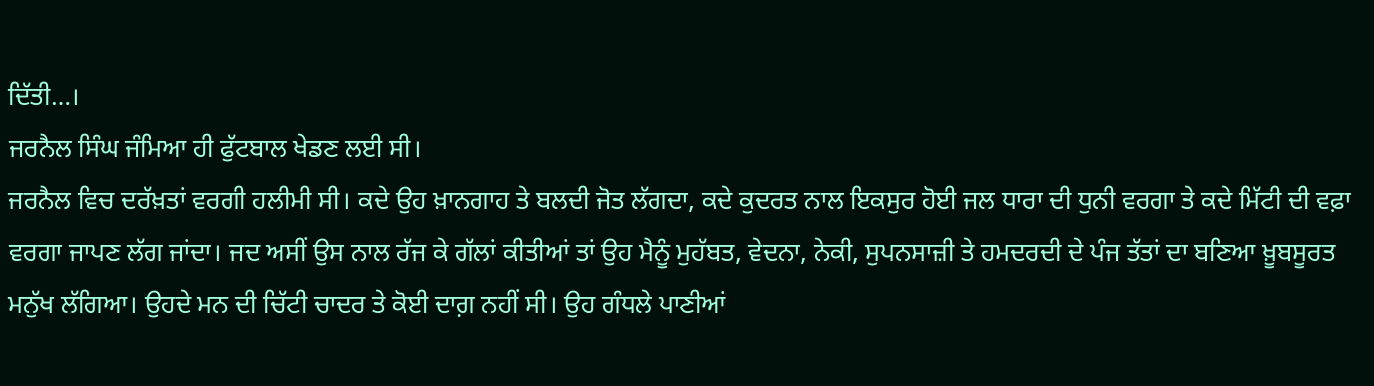ਦਿੱਤੀ…।
ਜਰਨੈਲ ਸਿੰਘ ਜੰਮਿਆ ਹੀ ਫੁੱਟਬਾਲ ਖੇਡਣ ਲਈ ਸੀ।
ਜਰਨੈਲ ਵਿਚ ਦਰੱਖ਼ਤਾਂ ਵਰਗੀ ਹਲੀਮੀ ਸੀ। ਕਦੇ ਉਹ ਖ਼ਾਨਗਾਹ ਤੇ ਬਲਦੀ ਜੋਤ ਲੱਗਦਾ, ਕਦੇ ਕੁਦਰਤ ਨਾਲ ਇਕਸੁਰ ਹੋਈ ਜਲ ਧਾਰਾ ਦੀ ਧੁਨੀ ਵਰਗਾ ਤੇ ਕਦੇ ਮਿੱਟੀ ਦੀ ਵਫ਼ਾ ਵਰਗਾ ਜਾਪਣ ਲੱਗ ਜਾਂਦਾ। ਜਦ ਅਸੀਂ ਉਸ ਨਾਲ ਰੱਜ ਕੇ ਗੱਲਾਂ ਕੀਤੀਆਂ ਤਾਂ ਉਹ ਮੈਨੂੰ ਮੁਹੱਬਤ, ਵੇਦਨਾ, ਨੇਕੀ, ਸੁਪਨਸਾਜ਼ੀ ਤੇ ਹਮਦਰਦੀ ਦੇ ਪੰਜ ਤੱਤਾਂ ਦਾ ਬਣਿਆ ਖ਼ੂਬਸੂਰਤ ਮਨੁੱਖ ਲੱਗਿਆ। ਉਹਦੇ ਮਨ ਦੀ ਚਿੱਟੀ ਚਾਦਰ ਤੇ ਕੋਈ ਦਾਗ਼ ਨਹੀਂ ਸੀ। ਉਹ ਗੰਧਲੇ ਪਾਣੀਆਂ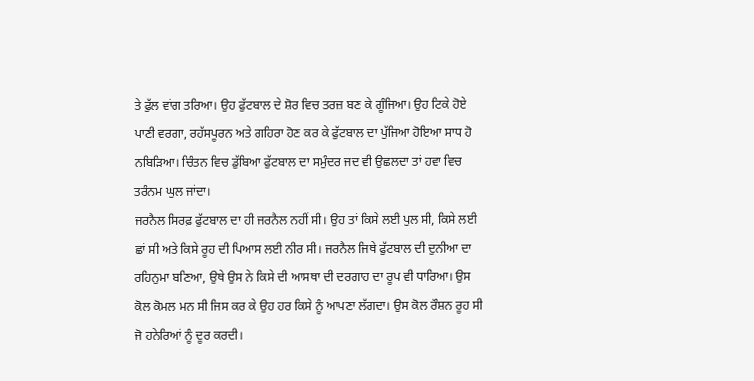ਤੇ ਫੁੱਲ ਵਾਂਗ ਤਰਿਆ। ਉਹ ਫੁੱਟਬਾਲ ਦੇ ਸ਼ੋਰ ਵਿਚ ਤਰਜ਼ ਬਣ ਕੇ ਗੂੰਜਿਆ। ਉਹ ਟਿਕੇ ਹੋਏ ਪਾਣੀ ਵਰਗਾ, ਰਹੱਸਪੂਰਨ ਅਤੇ ਗਹਿਰਾ ਹੋਣ ਕਰ ਕੇ ਫੁੱਟਬਾਲ ਦਾ ਪੁੱਜਿਆ ਹੋਇਆ ਸਾਧ ਹੋ ਨਬਿੜਿਆ। ਚਿੰਤਨ ਵਿਚ ਡੁੱਬਿਆ ਫੁੱਟਬਾਲ ਦਾ ਸਮੁੰਦਰ ਜਦ ਵੀ ਉਛਲਦਾ ਤਾਂ ਹਵਾ ਵਿਚ ਤਰੰਨਮ ਘੁਲ ਜਾਂਦਾ।
ਜਰਨੈਲ ਸਿਰਫ਼ ਫੁੱਟਬਾਲ ਦਾ ਹੀ ਜਰਨੈਲ ਨਹੀਂ ਸੀ। ਉਹ ਤਾਂ ਕਿਸੇ ਲਈ ਪੁਲ ਸੀ, ਕਿਸੇ ਲਈ ਛਾਂ ਸੀ ਅਤੇ ਕਿਸੇ ਰੂਹ ਦੀ ਪਿਆਸ ਲਈ ਨੀਰ ਸੀ। ਜਰਨੈਲ ਜਿਥੇ ਫੁੱਟਬਾਲ ਦੀ ਦੁਨੀਆ ਦਾ ਰਹਿਨੁਮਾ ਬਣਿਆ, ਉਥੇ ਉਸ ਨੇ ਕਿਸੇ ਦੀ ਆਸਥਾ ਦੀ ਦਰਗਾਹ ਦਾ ਰੂਪ ਵੀ ਧਾਰਿਆ। ਉਸ ਕੋਲ ਕੋਮਲ ਮਨ ਸੀ ਜਿਸ ਕਰ ਕੇ ਉਹ ਹਰ ਕਿਸੇ ਨੂੰ ਆਪਣਾ ਲੱਗਦਾ। ਉਸ ਕੋਲ ਰੌਸ਼ਨ ਰੂਹ ਸੀ ਜੋ ਹਨੇਰਿਆਂ ਨੂੰ ਦੂਰ ਕਰਦੀ।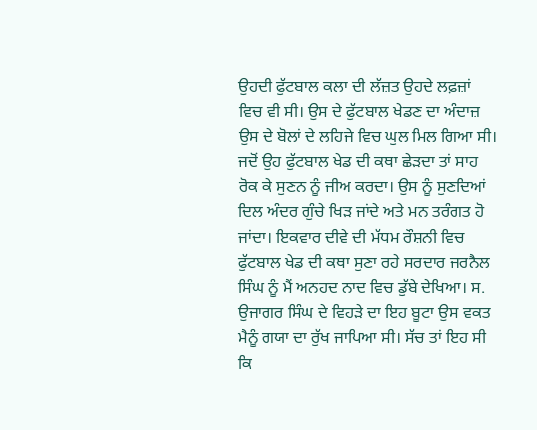ਉਹਦੀ ਫੁੱਟਬਾਲ ਕਲਾ ਦੀ ਲੱਜ਼ਤ ਉਹਦੇ ਲਫ਼ਜ਼ਾਂ ਵਿਚ ਵੀ ਸੀ। ਉਸ ਦੇ ਫੁੱਟਬਾਲ ਖੇਡਣ ਦਾ ਅੰਦਾਜ਼ ਉਸ ਦੇ ਬੋਲਾਂ ਦੇ ਲਹਿਜੇ ਵਿਚ ਘੁਲ ਮਿਲ ਗਿਆ ਸੀ। ਜਦੋਂ ਉਹ ਫੁੱਟਬਾਲ ਖੇਡ ਦੀ ਕਥਾ ਛੇੜਦਾ ਤਾਂ ਸਾਹ ਰੋਕ ਕੇ ਸੁਣਨ ਨੂੰ ਜੀਅ ਕਰਦਾ। ਉਸ ਨੂੰ ਸੁਣਦਿਆਂ ਦਿਲ ਅੰਦਰ ਗੁੰਚੇ ਖਿੜ ਜਾਂਦੇ ਅਤੇ ਮਨ ਤਰੰਗਤ ਹੋ ਜਾਂਦਾ। ਇਕਵਾਰ ਦੀਵੇ ਦੀ ਮੱਧਮ ਰੌਸ਼ਨੀ ਵਿਚ ਫੁੱਟਬਾਲ ਖੇਡ ਦੀ ਕਥਾ ਸੁਣਾ ਰਹੇ ਸਰਦਾਰ ਜਰਨੈਲ ਸਿੰਘ ਨੂੰ ਮੈਂ ਅਨਹਦ ਨਾਦ ਵਿਚ ਡੁੱਬੇ ਦੇਖਿਆ। ਸ. ਉਜਾਗਰ ਸਿੰਘ ਦੇ ਵਿਹੜੇ ਦਾ ਇਹ ਬੂਟਾ ਉਸ ਵਕਤ ਮੈਨੂੰ ਗਯਾ ਦਾ ਰੁੱਖ ਜਾਪਿਆ ਸੀ। ਸੱਚ ਤਾਂ ਇਹ ਸੀ ਕਿ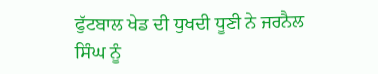ਫੁੱਟਬਾਲ ਖੇਡ ਦੀ ਧੁਖਦੀ ਧੂਣੀ ਨੇ ਜਰਨੈਲ ਸਿੰਘ ਨੂੰ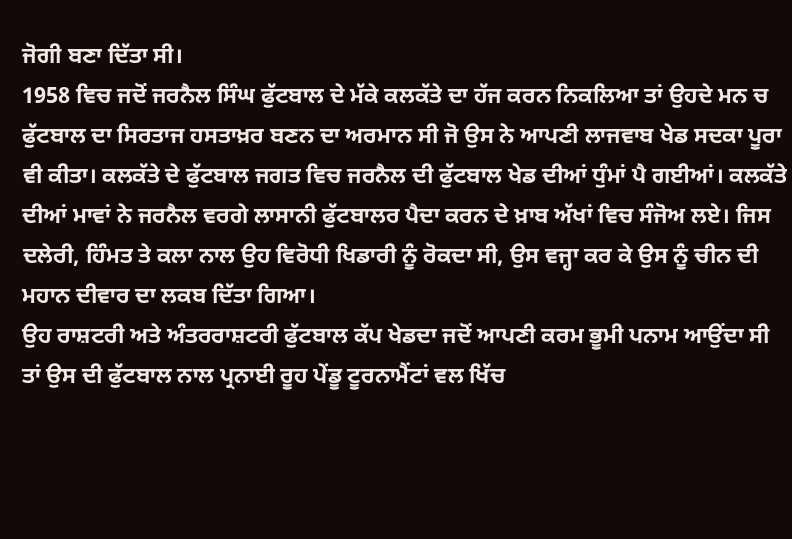ਜੋਗੀ ਬਣਾ ਦਿੱਤਾ ਸੀ।
1958 ਵਿਚ ਜਦੋਂ ਜਰਨੈਲ ਸਿੰਘ ਫੁੱਟਬਾਲ ਦੇ ਮੱਕੇ ਕਲਕੱਤੇ ਦਾ ਹੱਜ ਕਰਨ ਨਿਕਲਿਆ ਤਾਂ ਉਹਦੇ ਮਨ ਚ ਫੁੱਟਬਾਲ ਦਾ ਸਿਰਤਾਜ ਹਸਤਾਖ਼ਰ ਬਣਨ ਦਾ ਅਰਮਾਨ ਸੀ ਜੋ ਉਸ ਨੇ ਆਪਣੀ ਲਾਜਵਾਬ ਖੇਡ ਸਦਕਾ ਪੂਰਾ ਵੀ ਕੀਤਾ। ਕਲਕੱਤੇ ਦੇ ਫੁੱਟਬਾਲ ਜਗਤ ਵਿਚ ਜਰਨੈਲ ਦੀ ਫੁੱਟਬਾਲ ਖੇਡ ਦੀਆਂ ਧੁੰਮਾਂ ਪੈ ਗਈਆਂ। ਕਲਕੱਤੇ ਦੀਆਂ ਮਾਵਾਂ ਨੇ ਜਰਨੈਲ ਵਰਗੇ ਲਾਸਾਨੀ ਫੁੱਟਬਾਲਰ ਪੈਦਾ ਕਰਨ ਦੇ ਖ਼ਾਬ ਅੱਖਾਂ ਵਿਚ ਸੰਜੋਅ ਲਏ। ਜਿਸ ਦਲੇਰੀ, ਹਿੰਮਤ ਤੇ ਕਲਾ ਨਾਲ ਉਹ ਵਿਰੋਧੀ ਖਿਡਾਰੀ ਨੂੰ ਰੋਕਦਾ ਸੀ, ਉਸ ਵਜ੍ਹਾ ਕਰ ਕੇ ਉਸ ਨੂੰ ਚੀਨ ਦੀ ਮਹਾਨ ਦੀਵਾਰ ਦਾ ਲਕਬ ਦਿੱਤਾ ਗਿਆ।
ਉਹ ਰਾਸ਼ਟਰੀ ਅਤੇ ਅੰਤਰਰਾਸ਼ਟਰੀ ਫੁੱਟਬਾਲ ਕੱਪ ਖੇਡਦਾ ਜਦੋਂ ਆਪਣੀ ਕਰਮ ਭੂਮੀ ਪਨਾਮ ਆਉਂਦਾ ਸੀ ਤਾਂ ਉਸ ਦੀ ਫੁੱਟਬਾਲ ਨਾਲ ਪ੍ਰਨਾਈ ਰੂਹ ਪੇਂਡੂ ਟੂਰਨਾਮੈਂਟਾਂ ਵਲ ਖਿੱਚ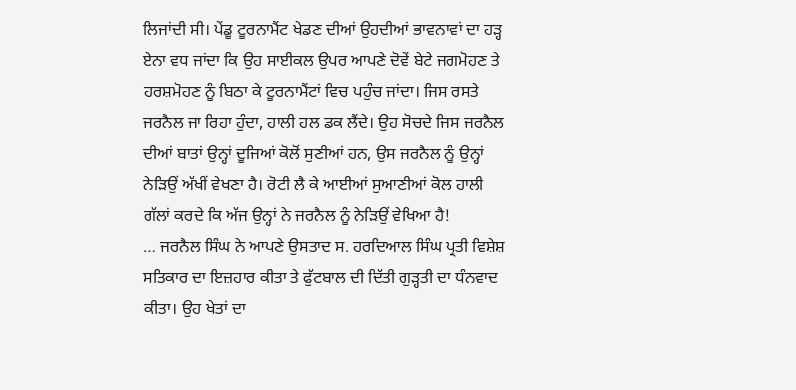ਲਿਜਾਂਦੀ ਸੀ। ਪੇਂਡੂ ਟੂਰਨਾਮੈਂਟ ਖੇਡਣ ਦੀਆਂ ਉਹਦੀਆਂ ਭਾਵਨਾਵਾਂ ਦਾ ਹੜ੍ਹ ਏਨਾ ਵਧ ਜਾਂਦਾ ਕਿ ਉਹ ਸਾਈਕਲ ਉਪਰ ਆਪਣੇ ਦੋਵੇਂ ਬੇਟੇ ਜਗਮੋਹਣ ਤੇ ਹਰਸ਼ਮੋਹਣ ਨੂੰ ਬਿਠਾ ਕੇ ਟੂਰਨਾਮੈਂਟਾਂ ਵਿਚ ਪਹੁੰਚ ਜਾਂਦਾ। ਜਿਸ ਰਸਤੇ ਜਰਨੈਲ ਜਾ ਰਿਹਾ ਹੁੰਦਾ, ਹਾਲੀ ਹਲ ਡਕ ਲੈਂਦੇ। ਉਹ ਸੋਚਦੇ ਜਿਸ ਜਰਨੈਲ ਦੀਆਂ ਬਾਤਾਂ ਉਨ੍ਹਾਂ ਦੂਜਿਆਂ ਕੋਲੋਂ ਸੁਣੀਆਂ ਹਨ, ਉਸ ਜਰਨੈਲ ਨੂੰ ਉਨ੍ਹਾਂ ਨੇੜਿਉਂ ਅੱਖੀਂ ਵੇਖਣਾ ਹੈ। ਰੋਟੀ ਲੈ ਕੇ ਆਈਆਂ ਸੁਆਣੀਆਂ ਕੋਲ ਹਾਲੀ ਗੱਲਾਂ ਕਰਦੇ ਕਿ ਅੱਜ ਉਨ੍ਹਾਂ ਨੇ ਜਰਨੈਲ ਨੂੰ ਨੇੜਿਉਂ ਵੇਖਿਆ ਹੈ!
… ਜਰਨੈਲ ਸਿੰਘ ਨੇ ਆਪਣੇ ਉਸਤਾਦ ਸ. ਹਰਦਿਆਲ ਸਿੰਘ ਪ੍ਰਤੀ ਵਿਸ਼ੇਸ਼ ਸਤਿਕਾਰ ਦਾ ਇਜ਼ਹਾਰ ਕੀਤਾ ਤੇ ਫੁੱਟਬਾਲ ਦੀ ਦਿੱਤੀ ਗੁੜ੍ਹਤੀ ਦਾ ਧੰਨਵਾਦ ਕੀਤਾ। ਉਹ ਖੇਤਾਂ ਦਾ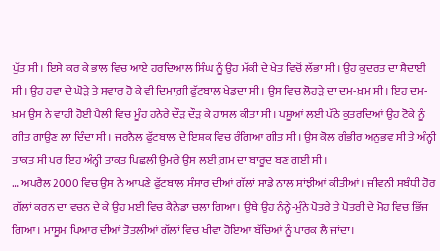ਪੁੱਤ ਸੀ। ਇਸੇ ਕਰ ਕੇ ਭਾਲ ਵਿਚ ਆਏ ਹਰਦਿਆਲ ਸਿੰਘ ਨੂੰ ਉਹ ਮੱਕੀ ਦੇ ਖੇਤ ਵਿਚੋਂ ਲੱਭਾ ਸੀ। ਉਹ ਕੁਦਰਤ ਦਾ ਸ਼ੈਦਾਈ ਸੀ। ਉਹ ਹਵਾ ਦੇ ਘੋੜੇ ਤੇ ਸਵਾਰ ਹੋ ਕੇ ਵੀ ਦਿਮਾਗ਼ੀ ਫੁੱਟਬਾਲ ਖੇਡਦਾ ਸੀ। ਉਸ ਵਿਚ ਲੋਹੜੇ ਦਾ ਦਮ-ਖ਼ਮ ਸੀ। ਇਹ ਦਮ-ਖ਼ਮ ਉਸ ਨੇ ਵਾਹੀ ਹੋਈ ਪੈਲੀ ਵਿਚ ਮੂੰਹ ਹਨੇਰੇ ਦੌੜ ਦੌੜ ਕੇ ਹਾਸਲ ਕੀਤਾ ਸੀ। ਪਸ਼ੂਆਂ ਲਈ ਪੱਠੇ ਕੁਤਰਦਿਆਂ ਉਹ ਟੋਕੇ ਨੂੰ ਗੀਤ ਗਾਉਣ ਲਾ ਦਿੰਦਾ ਸੀ। ਜਰਨੈਲ ਫੁੱਟਬਾਲ ਦੇ ਇਸ਼ਕ ਵਿਚ ਰੰਗਿਆ ਗੀਤ ਸੀ। ਉਸ ਕੋਲ ਗੰਭੀਰ ਅਨੁਭਵ ਸੀ ਤੇ ਅੰਨ੍ਹੀ ਤਾਕਤ ਸੀ ਪਰ ਇਹ ਅੰਨ੍ਹੀ ਤਾਕਤ ਪਿਛਲੀ ਉਮਰੇ ਉਸ ਲਈ ਗ਼ਮ ਦਾ ਬਾਰੂਦ ਬਣ ਗਈ ਸੀ।
… ਅਪਰੈਲ 2000 ਵਿਚ ਉਸ ਨੇ ਆਪਣੇ ਫੁੱਟਬਾਲ ਸੰਸਾਰ ਦੀਆਂ ਗੱਲਾਂ ਸਾਡੇ ਨਾਲ ਸਾਂਝੀਆਂ ਕੀਤੀਆਂ। ਜੀਵਨੀ ਸਬੰਧੀ ਹੋਰ ਗੱਲਾਂ ਕਰਨ ਦਾ ਵਚਨ ਦੇ ਕੇ ਉਹ ਮਈ ਵਿਚ ਕੈਨੇਡਾ ਚਲਾ ਗਿਆ। ਉਥੇ ਉਹ ਨੰਨ੍ਹੇ-ਮੁੰਨੇ ਪੋਤਰੇ ਤੇ ਪੋਤਰੀ ਦੇ ਮੋਹ ਵਿਚ ਭਿੱਜ ਗਿਆ। ਮਾਸੂਮ ਪਿਆਰ ਦੀਆਂ ਤੋਤਲੀਆਂ ਗੱਲਾਂ ਵਿਚ ਖੀਵਾ ਹੋਇਆ ਬੱਚਿਆਂ ਨੂੰ ਪਾਰਕ ਲੈ ਜਾਂਦਾ।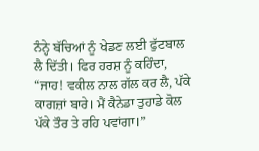ਨੰਨ੍ਹੇ ਬੱਚਿਆਂ ਨੂੰ ਖੇਡਣ ਲਈ ਫੁੱਟਬਾਲ ਲੈ ਦਿੱਤੀ। ਫਿਰ ਹਰਸ਼ ਨੂੰ ਕਹਿੰਦਾ, “ਜਾਹ! ਵਕੀਲ ਨਾਲ ਗੱਲ ਕਰ ਲੈ, ਪੱਕੇ ਕਾਗਜ਼ਾਂ ਬਾਰੇ। ਮੈਂ ਕੈਨੇਡਾ ਤੁਹਾਡੇ ਕੋਲ ਪੱਕੇ ਤੌਰ ਤੇ ਰਹਿ ਪਵਾਂਗਾ।”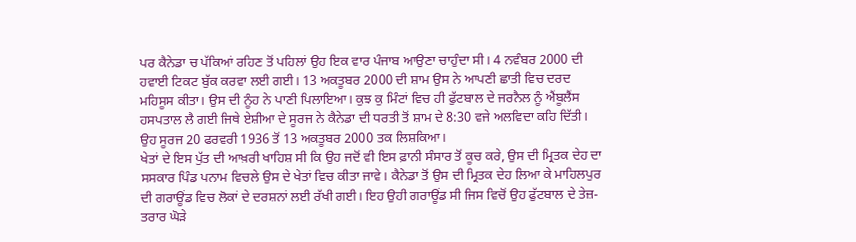ਪਰ ਕੈਨੇਡਾ ਚ ਪੱਕਿਆਂ ਰਹਿਣ ਤੋਂ ਪਹਿਲਾਂ ਉਹ ਇਕ ਵਾਰ ਪੰਜਾਬ ਆਉਣਾ ਚਾਹੁੰਦਾ ਸੀ। 4 ਨਵੰਬਰ 2000 ਦੀ ਹਵਾਈ ਟਿਕਟ ਬੁੱਕ ਕਰਵਾ ਲਈ ਗਈ। 13 ਅਕਤੂਬਰ 2000 ਦੀ ਸ਼ਾਮ ਉਸ ਨੇ ਆਪਣੀ ਛਾਤੀ ਵਿਚ ਦਰਦ ਮਹਿਸੂਸ ਕੀਤਾ। ਉਸ ਦੀ ਨੂੰਹ ਨੇ ਪਾਣੀ ਪਿਲਾਇਆ। ਕੁਝ ਕੁ ਮਿੰਟਾਂ ਵਿਚ ਹੀ ਫੁੱਟਬਾਲ ਦੇ ਜਰਨੈਲ ਨੂੰ ਐਂਬੂਲੈਂਸ ਹਸਪਤਾਲ ਲੈ ਗਈ ਜਿਥੇ ਏਸ਼ੀਆ ਦੇ ਸੂਰਜ ਨੇ ਕੈਨੇਡਾ ਦੀ ਧਰਤੀ ਤੋਂ ਸ਼ਾਮ ਦੇ 8:30 ਵਜੇ ਅਲਵਿਦਾ ਕਹਿ ਦਿੱਤੀ। ਉਹ ਸੂਰਜ 20 ਫਰਵਰੀ 1936 ਤੋਂ 13 ਅਕਤੂਬਰ 2000 ਤਕ ਲਿਸ਼ਕਿਆ।
ਖੇਤਾਂ ਦੇ ਇਸ ਪੁੱਤ ਦੀ ਆਖ਼ਰੀ ਖਾਹਿਸ਼ ਸੀ ਕਿ ਉਹ ਜਦੋਂ ਵੀ ਇਸ ਫ਼ਾਨੀ ਸੰਸਾਰ ਤੋਂ ਕੂਚ ਕਰੇ, ਉਸ ਦੀ ਮ੍ਰਿਤਕ ਦੇਹ ਦਾ ਸਸਕਾਰ ਪਿੰਡ ਪਨਾਮ ਵਿਚਲੇ ਉਸ ਦੇ ਖੇਤਾਂ ਵਿਚ ਕੀਤਾ ਜਾਵੇ। ਕੈਨੇਡਾ ਤੋਂ ਉਸ ਦੀ ਮ੍ਰਿਤਕ ਦੇਹ ਲਿਆ ਕੇ ਮਾਹਿਲਪੁਰ ਦੀ ਗਰਾਊਂਡ ਵਿਚ ਲੋਕਾਂ ਦੇ ਦਰਸ਼ਨਾਂ ਲਈ ਰੱਖੀ ਗਈ। ਇਹ ਉਹੀ ਗਰਾਊਂਡ ਸੀ ਜਿਸ ਵਿਚੋਂ ਉਹ ਫੁੱਟਬਾਲ ਦੇ ਤੇਜ਼-ਤਰਾਰ ਘੋੜੇ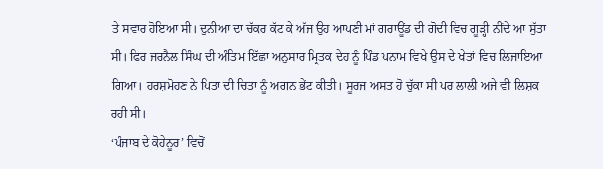ਤੇ ਸਵਾਰ ਹੋਇਆ ਸੀ। ਦੁਨੀਆ ਦਾ ਚੱਕਰ ਕੱਟ ਕੇ ਅੱਜ ਉਹ ਆਪਣੀ ਮਾਂ ਗਰਾਊਂਡ ਦੀ ਗੋਦੀ ਵਿਚ ਗੂੜ੍ਹੀ ਨੀਂਦੇ ਆ ਸੁੱਤਾ ਸੀ। ਫਿਰ ਜਰਨੈਲ ਸਿੰਘ ਦੀ ਅੰਤਿਮ ਇੱਛਾ ਅਨੁਸਾਰ ਮ੍ਰਿਤਕ ਦੇਹ ਨੂੰ ਪਿੰਡ ਪਨਾਮ ਵਿਖੇ ਉਸ ਦੇ ਖੇਤਾਂ ਵਿਚ ਲਿਜਾਇਆ ਗਿਆ। ਹਰਸ਼ਮੋਹਣ ਨੇ ਪਿਤਾ ਦੀ ਚਿਤਾ ਨੂੰ ਅਗਨ ਭੇਂਟ ਕੀਤੀ। ਸੂਰਜ ਅਸਤ ਹੋ ਚੁੱਕਾ ਸੀ ਪਰ ਲਾਲੀ ਅਜੇ ਵੀ ਲਿਸ਼ਕ ਰਹੀ ਸੀ।
‘ਪੰਜਾਬ ਦੇ ਕੋਹੇਨੂਰ’ ਵਿਚੋਂ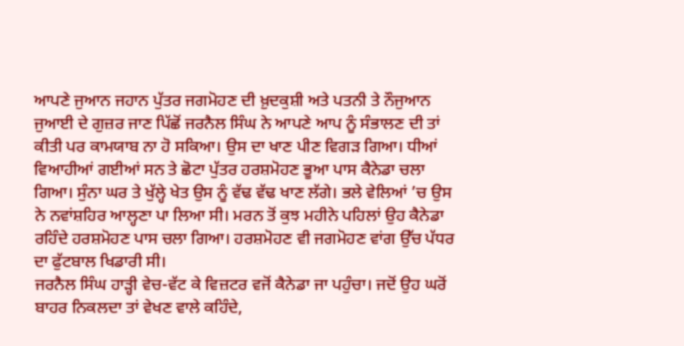ਆਪਣੇ ਜੁਆਨ ਜਹਾਨ ਪੁੱਤਰ ਜਗਮੋਹਣ ਦੀ ਖ਼ੁਦਕੁਸ਼ੀ ਅਤੇ ਪਤਨੀ ਤੇ ਨੌਜੁਆਨ ਜੁਆਈ ਦੇ ਗੁਜ਼ਰ ਜਾਣ ਪਿੱਛੋਂ ਜਰਨੈਲ ਸਿੰਘ ਨੇ ਆਪਣੇ ਆਪ ਨੂੰ ਸੰਭਾਲਣ ਦੀ ਤਾਂ ਕੀਤੀ ਪਰ ਕਾਮਯਾਬ ਨਾ ਹੋ ਸਕਿਆ। ਉਸ ਦਾ ਖਾਣ ਪੀਣ ਵਿਗੜ ਗਿਆ। ਧੀਆਂ ਵਿਆਹੀਆਂ ਗਈਆਂ ਸਨ ਤੇ ਛੋਟਾ ਪੁੱਤਰ ਹਰਸ਼ਮੋਹਣ ਭੂਆ ਪਾਸ ਕੈਨੇਡਾ ਚਲਾ ਗਿਆ। ਸੁੰਨਾ ਘਰ ਤੇ ਖੁੱਲ੍ਹੇ ਖੇਤ ਉਸ ਨੂੰ ਵੱਢ ਵੱਢ ਖਾਣ ਲੱਗੇ। ਭਲੇ ਵੇਲਿਆਂ ’ਚ ਉਸ ਨੇ ਨਵਾਂਸ਼ਹਿਰ ਆਲ੍ਹਣਾ ਪਾ ਲਿਆ ਸੀ। ਮਰਨ ਤੋਂ ਕੁਝ ਮਹੀਨੇ ਪਹਿਲਾਂ ਉਹ ਕੈਨੇਡਾ ਰਹਿੰਦੇ ਹਰਸ਼ਮੋਹਣ ਪਾਸ ਚਲਾ ਗਿਆ। ਹਰਸ਼ਮੋਹਣ ਵੀ ਜਗਮੋਹਣ ਵਾਂਗ ਉੱਚ ਪੱਧਰ ਦਾ ਫੁੱਟਬਾਲ ਖਿਡਾਰੀ ਸੀ।
ਜਰਨੈਲ ਸਿੰਘ ਹਾੜ੍ਹੀ ਵੇਚ-ਵੱਟ ਕੇ ਵਿਜ਼ਟਰ ਵਜੋਂ ਕੈਨੇਡਾ ਜਾ ਪਹੁੰਚਾ। ਜਦੋਂ ਉਹ ਘਰੋਂ ਬਾਹਰ ਨਿਕਲਦਾ ਤਾਂ ਵੇਖਣ ਵਾਲੇ ਕਹਿੰਦੇ,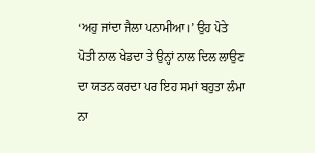‘ਅਹੁ ਜਾਂਦਾ ਜੈਲਾ ਪਨਾਮੀਆ।’ ਉਹ ਪੋਤੇ ਪੋਤੀ ਨਾਲ ਖੇਡਦਾ ਤੇ ਉਨ੍ਹਾਂ ਨਾਲ ਦਿਲ ਲਾਉਣ ਦਾ ਯਤਨ ਕਰਦਾ ਪਰ ਇਹ ਸਮਾਂ ਬਹੁਤਾ ਲੰਮਾ ਨਾ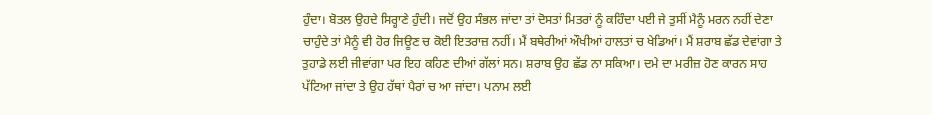ਹੁੰਦਾ। ਬੋਤਲ ਉਹਦੇ ਸਿਰ੍ਹਾਣੇ ਹੁੰਦੀ। ਜਦੋਂ ਉਹ ਸੰਭਲ ਜਾਂਦਾ ਤਾਂ ਦੋਸਤਾਂ ਮਿਤਰਾਂ ਨੂੰ ਕਹਿੰਦਾ ਪਈ ਜੇ ਤੁਸੀਂ ਮੈਨੂੰ ਮਰਨ ਨਹੀਂ ਦੇਣਾ ਚਾਹੁੰਦੇ ਤਾਂ ਮੈਨੂੰ ਵੀ ਹੋਰ ਜਿਊਣ ਚ ਕੋਈ ਇਤਰਾਜ਼ ਨਹੀਂ। ਮੈਂ ਬਥੇਰੀਆਂ ਔਖੀਆਂ ਹਾਲਤਾਂ ਚ ਖੇਡਿਆਂ। ਮੈਂ ਸ਼ਰਾਬ ਛੱਡ ਦੇਵਾਂਗਾ ਤੇ ਤੁਹਾਡੇ ਲਈ ਜੀਵਾਂਗਾ ਪਰ ਇਹ ਕਹਿਣ ਦੀਆਂ ਗੱਲਾਂ ਸਨ। ਸ਼ਰਾਬ ਉਹ ਛੱਡ ਨਾ ਸਕਿਆ। ਦਮੇ ਦਾ ਮਰੀਜ਼ ਹੋਣ ਕਾਰਨ ਸਾਹ ਪੱਟਿਆ ਜਾਂਦਾ ਤੇ ਉਹ ਹੱਥਾਂ ਪੈਰਾਂ ਚ ਆ ਜਾਂਦਾ। ਪਨਾਮ ਲਈ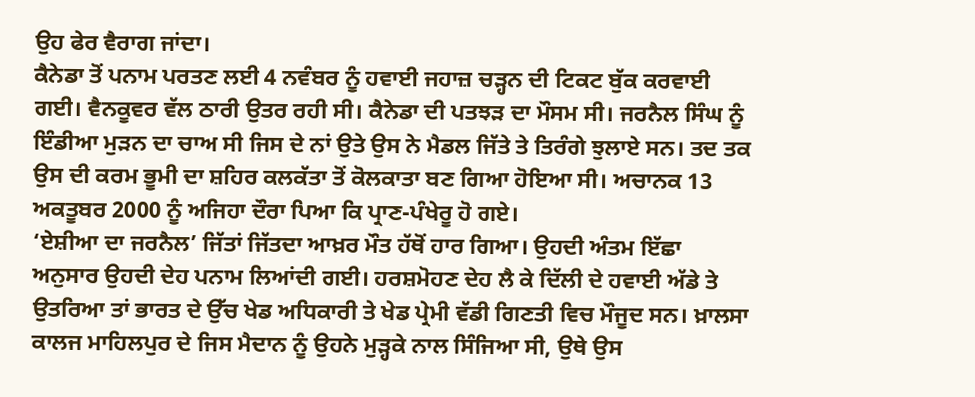ਉਹ ਫੇਰ ਵੈਰਾਗ ਜਾਂਦਾ।
ਕੈਨੇਡਾ ਤੋਂ ਪਨਾਮ ਪਰਤਣ ਲਈ 4 ਨਵੰਬਰ ਨੂੰ ਹਵਾਈ ਜਹਾਜ਼ ਚੜ੍ਹਨ ਦੀ ਟਿਕਟ ਬੁੱਕ ਕਰਵਾਈ ਗਈ। ਵੈਨਕੂਵਰ ਵੱਲ ਠਾਰੀ ਉਤਰ ਰਹੀ ਸੀ। ਕੈਨੇਡਾ ਦੀ ਪਤਝੜ ਦਾ ਮੌਸਮ ਸੀ। ਜਰਨੈਲ ਸਿੰਘ ਨੂੰ ਇੰਡੀਆ ਮੁੜਨ ਦਾ ਚਾਅ ਸੀ ਜਿਸ ਦੇ ਨਾਂ ਉਤੇ ਉਸ ਨੇ ਮੈਡਲ ਜਿੱਤੇ ਤੇ ਤਿਰੰਗੇ ਝੁਲਾਏ ਸਨ। ਤਦ ਤਕ ਉਸ ਦੀ ਕਰਮ ਭੂਮੀ ਦਾ ਸ਼ਹਿਰ ਕਲਕੱਤਾ ਤੋਂ ਕੋਲਕਾਤਾ ਬਣ ਗਿਆ ਹੋਇਆ ਸੀ। ਅਚਾਨਕ 13 ਅਕਤੂਬਰ 2000 ਨੂੰ ਅਜਿਹਾ ਦੌਰਾ ਪਿਆ ਕਿ ਪ੍ਰਾਣ-ਪੰਖੇਰੂ ਹੋ ਗਏ।
‘ਏਸ਼ੀਆ ਦਾ ਜਰਨੈਲ’ ਜਿੱਤਾਂ ਜਿੱਤਦਾ ਆਖ਼ਰ ਮੌਤ ਹੱਥੋਂ ਹਾਰ ਗਿਆ। ਉਹਦੀ ਅੰਤਮ ਇੱਛਾ ਅਨੁਸਾਰ ਉਹਦੀ ਦੇਹ ਪਨਾਮ ਲਿਆਂਦੀ ਗਈ। ਹਰਸ਼ਮੋਹਣ ਦੇਹ ਲੈ ਕੇ ਦਿੱਲੀ ਦੇ ਹਵਾਈ ਅੱਡੇ ਤੇ ਉਤਰਿਆ ਤਾਂ ਭਾਰਤ ਦੇ ਉੱਚ ਖੇਡ ਅਧਿਕਾਰੀ ਤੇ ਖੇਡ ਪ੍ਰੇਮੀ ਵੱਡੀ ਗਿਣਤੀ ਵਿਚ ਮੌਜੂਦ ਸਨ। ਖ਼ਾਲਸਾ ਕਾਲਜ ਮਾਹਿਲਪੁਰ ਦੇ ਜਿਸ ਮੈਦਾਨ ਨੂੰ ਉਹਨੇ ਮੁੜ੍ਹਕੇ ਨਾਲ ਸਿੰਜਿਆ ਸੀ, ਉਥੇ ਉਸ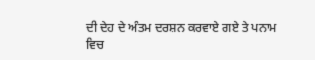ਦੀ ਦੇਹ ਦੇ ਅੰਤਮ ਦਰਸ਼ਨ ਕਰਵਾਏ ਗਏ ਤੇ ਪਨਾਮ ਵਿਚ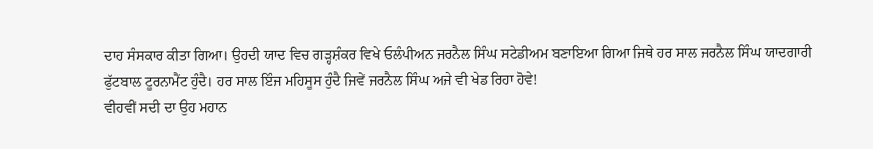ਦਾਹ ਸੰਸਕਾਰ ਕੀਤਾ ਗਿਆ। ਉਹਦੀ ਯਾਦ ਵਿਚ ਗੜ੍ਹਸ਼ੰਕਰ ਵਿਖੇ ਓਲੰਪੀਅਨ ਜਰਨੈਲ ਸਿੰਘ ਸਟੇਡੀਅਮ ਬਣਾਇਆ ਗਿਆ ਜਿਥੇ ਹਰ ਸਾਲ ਜਰਨੈਲ ਸਿੰਘ ਯਾਦਗਾਰੀ ਫੁੱਟਬਾਲ ਟੂਰਨਾਮੈਂਟ ਹੁੰਦੈ। ਹਰ ਸਾਲ ਇੰਜ ਮਹਿਸੂਸ ਹੁੰਦੈ ਜਿਵੇਂ ਜਰਨੈਲ ਸਿੰਘ ਅਜੇ ਵੀ ਖੇਡ ਰਿਹਾ ਹੋਵੇ!
ਵੀਹਵੀਂ ਸਦੀ ਦਾ ਉਹ ਮਹਾਨ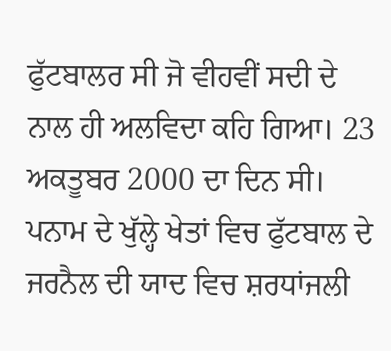ਫੁੱਟਬਾਲਰ ਸੀ ਜੋ ਵੀਹਵੀਂ ਸਦੀ ਦੇ ਨਾਲ ਹੀ ਅਲਵਿਦਾ ਕਹਿ ਗਿਆ। 23 ਅਕਤੂਬਰ 2000 ਦਾ ਦਿਨ ਸੀ। ਪਨਾਮ ਦੇ ਖੁੱਲ੍ਹੇ ਖੇਤਾਂ ਵਿਚ ਫੁੱਟਬਾਲ ਦੇ ਜਰਨੈਲ ਦੀ ਯਾਦ ਵਿਚ ਸ਼ਰਧਾਂਜਲੀ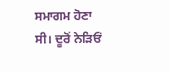ਸਮਾਗਮ ਹੋਣਾ ਸੀ। ਦੂਰੋਂ ਨੇੜਿਓਂ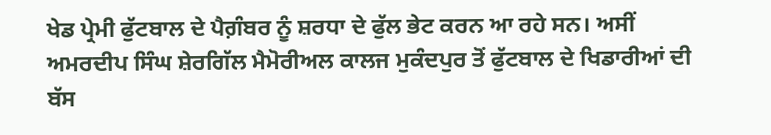ਖੇਡ ਪ੍ਰੇਮੀ ਫੁੱਟਬਾਲ ਦੇ ਪੈਗ਼ੰਬਰ ਨੂੰ ਸ਼ਰਧਾ ਦੇ ਫੁੱਲ ਭੇਟ ਕਰਨ ਆ ਰਹੇ ਸਨ। ਅਸੀਂ ਅਮਰਦੀਪ ਸਿੰਘ ਸ਼ੇਰਗਿੱਲ ਮੈਮੋਰੀਅਲ ਕਾਲਜ ਮੁਕੰਦਪੁਰ ਤੋਂ ਫੁੱਟਬਾਲ ਦੇ ਖਿਡਾਰੀਆਂ ਦੀ ਬੱਸ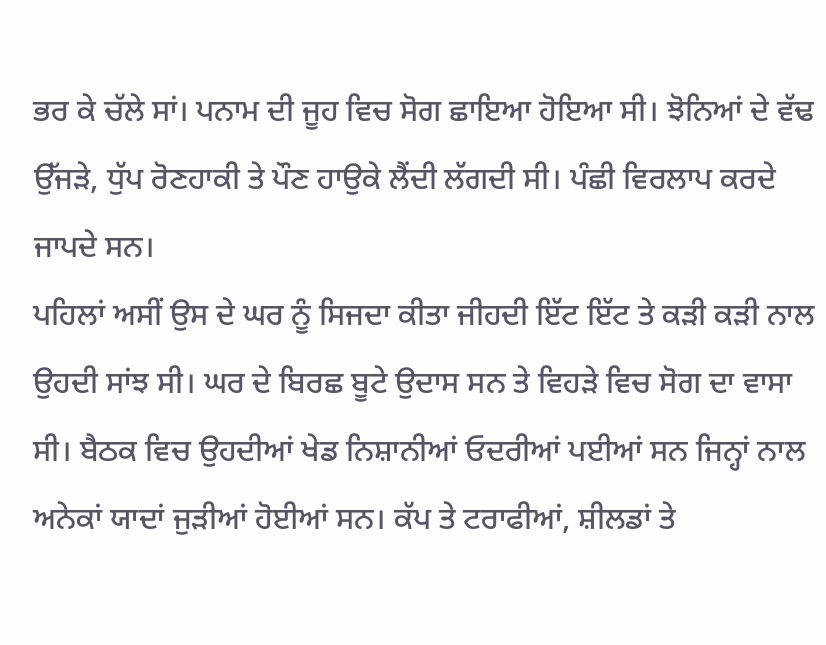ਭਰ ਕੇ ਚੱਲੇ ਸਾਂ। ਪਨਾਮ ਦੀ ਜੂਹ ਵਿਚ ਸੋਗ ਛਾਇਆ ਹੋਇਆ ਸੀ। ਝੋਨਿਆਂ ਦੇ ਵੱਢ ਉੱਜੜੇ, ਧੁੱਪ ਰੋਣਹਾਕੀ ਤੇ ਪੌਣ ਹਾਉਕੇ ਲੈਂਦੀ ਲੱਗਦੀ ਸੀ। ਪੰਛੀ ਵਿਰਲਾਪ ਕਰਦੇ ਜਾਪਦੇ ਸਨ।
ਪਹਿਲਾਂ ਅਸੀਂ ਉਸ ਦੇ ਘਰ ਨੂੰ ਸਿਜਦਾ ਕੀਤਾ ਜੀਹਦੀ ਇੱਟ ਇੱਟ ਤੇ ਕੜੀ ਕੜੀ ਨਾਲ ਉਹਦੀ ਸਾਂਝ ਸੀ। ਘਰ ਦੇ ਬਿਰਛ ਬੂਟੇ ਉਦਾਸ ਸਨ ਤੇ ਵਿਹੜੇ ਵਿਚ ਸੋਗ ਦਾ ਵਾਸਾ ਸੀ। ਬੈਠਕ ਵਿਚ ਉਹਦੀਆਂ ਖੇਡ ਨਿਸ਼ਾਨੀਆਂ ਓਦਰੀਆਂ ਪਈਆਂ ਸਨ ਜਿਨ੍ਹਾਂ ਨਾਲ ਅਨੇਕਾਂ ਯਾਦਾਂ ਜੁੜੀਆਂ ਹੋਈਆਂ ਸਨ। ਕੱਪ ਤੇ ਟਰਾਫੀਆਂ, ਸ਼ੀਲਡਾਂ ਤੇ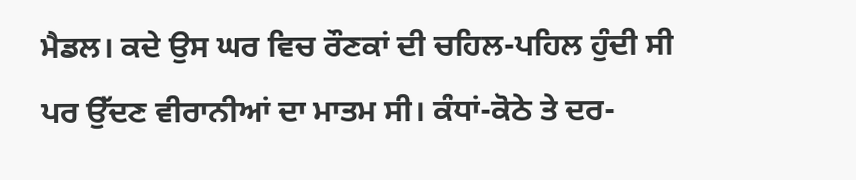ਮੈਡਲ। ਕਦੇ ਉਸ ਘਰ ਵਿਚ ਰੌਣਕਾਂ ਦੀ ਚਹਿਲ-ਪਹਿਲ ਹੁੰਦੀ ਸੀ ਪਰ ਉੱਦਣ ਵੀਰਾਨੀਆਂ ਦਾ ਮਾਤਮ ਸੀ। ਕੰਧਾਂ-ਕੋਠੇ ਤੇ ਦਰ-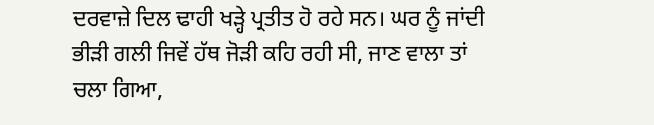ਦਰਵਾਜ਼ੇ ਦਿਲ ਢਾਹੀ ਖੜ੍ਹੇ ਪ੍ਰਤੀਤ ਹੋ ਰਹੇ ਸਨ। ਘਰ ਨੂੰ ਜਾਂਦੀ ਭੀੜੀ ਗਲੀ ਜਿਵੇਂ ਹੱਥ ਜੋੜੀ ਕਹਿ ਰਹੀ ਸੀ, ਜਾਣ ਵਾਲਾ ਤਾਂ ਚਲਾ ਗਿਆ,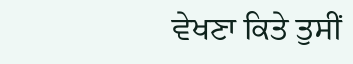ਵੇਖਣਾ ਕਿਤੇ ਤੁਸੀਂ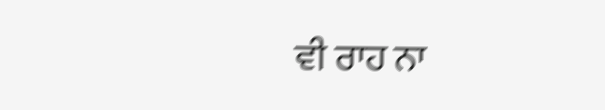ਵੀ ਰਾਹ ਨਾ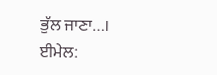ਭੁੱਲ ਜਾਣਾ…।
ਈਮੇਲ: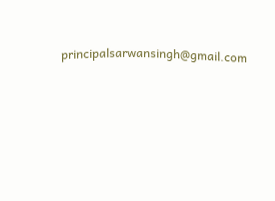principalsarwansingh@gmail.com